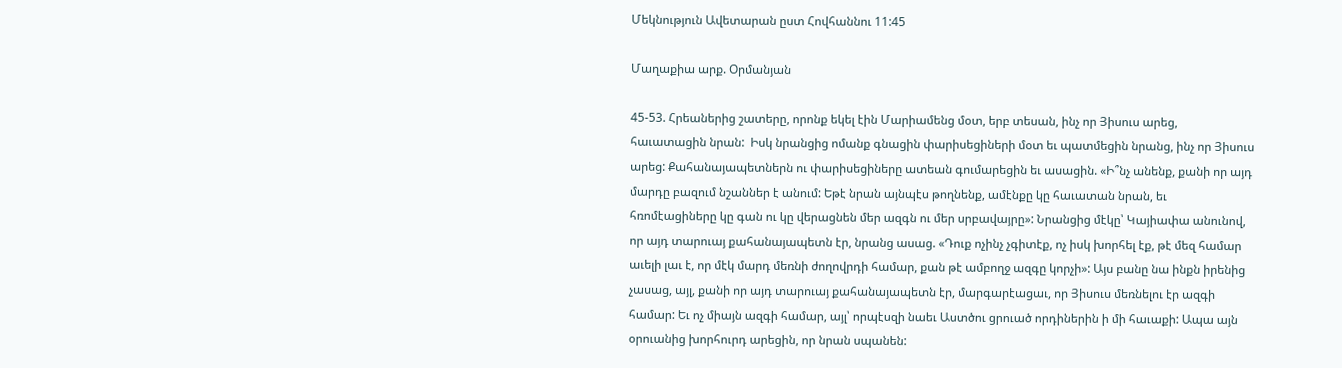Մեկնություն Ավետարան ըստ Հովհաննու 11:45

Մաղաքիա արք. Օրմանյան

45-53. Հրեաներից շատերը, որոնք եկել էին Մարիամենց մօտ, երբ տեսան, ինչ որ Յիսուս արեց, հաւատացին նրան:  Իսկ նրանցից ոմանք գնացին փարիսեցիների մօտ եւ պատմեցին նրանց, ինչ որ Յիսուս արեց: Քահանայապետներն ու փարիսեցիները ատեան գումարեցին եւ ասացին. «Ի՞նչ անենք, քանի որ այդ մարդը բազում նշաններ է անում: Եթէ նրան այնպէս թողնենք, ամէնքը կը հաւատան նրան, եւ հռոմէացիները կը գան ու կը վերացնեն մեր ազգն ու մեր սրբավայրը»: Նրանցից մէկը՝ Կայիափա անունով, որ այդ տարուայ քահանայապետն էր, նրանց ասաց. «Դուք ոչինչ չգիտէք, ոչ իսկ խորհել էք, թէ մեզ համար աւելի լաւ է, որ մէկ մարդ մեռնի ժողովրդի համար, քան թէ ամբողջ ազգը կորչի»: Այս բանը նա ինքն իրենից չասաց, այլ, քանի որ այդ տարուայ քահանայապետն էր, մարգարէացաւ, որ Յիսուս մեռնելու էր ազգի համար: Եւ ոչ միայն ազգի համար, այլ՝ որպէսզի նաեւ Աստծու ցրուած որդիներին ի մի հաւաքի: Ապա այն օրուանից խորհուրդ արեցին, որ նրան սպանեն: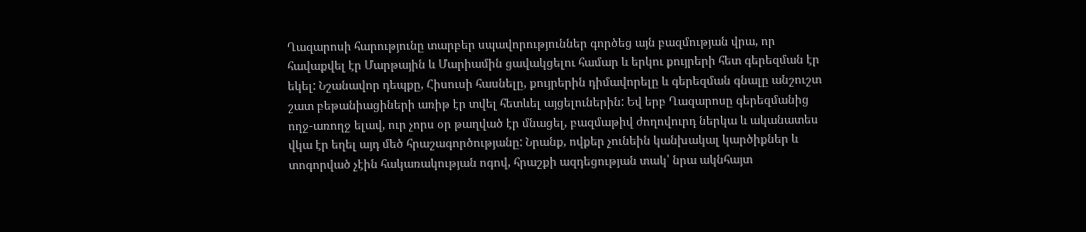Ղազարոսի հարությունը տարբեր սպավորություններ գործեց այն բազմության վրա, որ հավաքվել էր Մարթային և Մարիամին ցավակցելու համար և երկու քույրերի հետ գերեզման էր եկել: Նշանավոր դեպքը, Հիսուսի հասնելը, քույրերին դիմավորելը և գերեզման գնալը անշուշտ շատ բեթանիացիների առիթ էր տվել հետևել այցելուներին: Եվ երբ Ղազարոսը գերեզմանից ողջ-առողջ ելավ, ուր չորս օր թաղված էր մնացել, բազմաթիվ ժողովուրդ ներկա և ականատես վկա էր եղել այդ մեծ հրաշագործությանը: Նրանք, ովքեր չունեին կանխակալ կարծիքներ և տոգորված չէին հակառակության ոգով, հրաշքի ազդեցության տակ՝ նրա ակնհայտ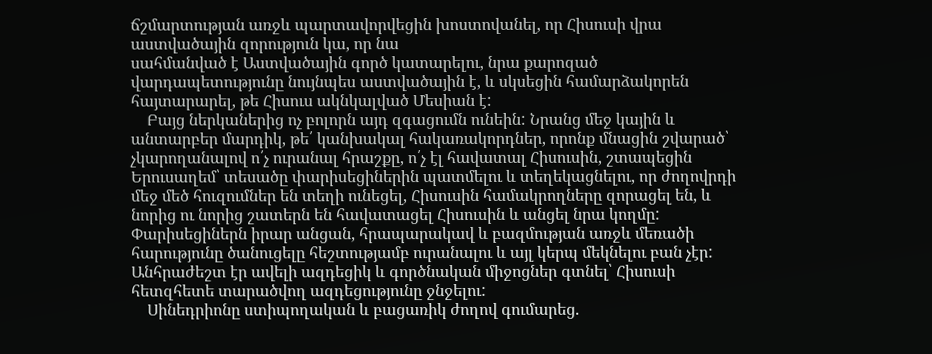ճշմարտության առջև պարտավորվեցին խոստովանել, որ Հիսուսի վրա աստվածային զորություն կա, որ նա
սահմանված է Աստվածային գործ կատարելու, նրա քարոզած վարդապետությունը նույնպես աստվածային է, և սկսեցին համարձակորեն հայտարարել, թե Հիսուս ակնկալված Մեսիան է:
    Բայց ներկաներից ոչ բոլորն այդ զգացումն ունեին: Նրանց մեջ կային և անտարբեր մարդիկ, թե՛ կանխակալ հակառակորդներ, որոնք մնացին շվարած՝ չկարողանալով ո՛չ ուրանալ հրաշքը, ո՛չ էլ հավատալ Հիսուսին, շտապեցին Երուսաղեմ՝ տեսածը փարիսեցիներին պատմելու և տեղեկացնելու, որ ժողովրդի մեջ մեծ հուզումներ են տեղի ունեցել, Հիսուսին համակրողները զորացել են, և նորից ու նորից շատերն են հավատացել Հիսուսին և անցել նրա կողմը: Փարիսեցիներն իրար անցան, հրապարակավ և բազմության առջև մեռածի հարությունը ծանուցելը հեշտությամբ ուրանալու և այլ կերպ մեկնելու բան չէր: Անհրաժեշտ էր ավելի ազդեցիկ և գործնական միջոցներ գտնել՝ Հիսուսի հետզհետե տարածվող ազդեցությունը ջնջելու:
    Սինեդրիոնը ստիպողական և բացառիկ ժողով գումարեց.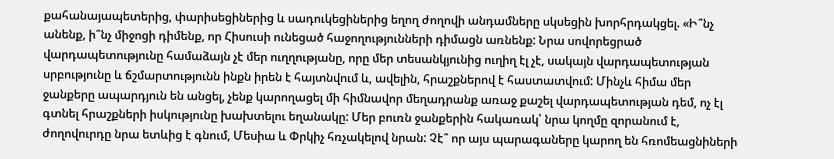քահանայապետերից, փարիսեցիներից և սադուկեցիներից եղող ժողովի անդամները սկսեցին խորհրդակցել. «Ի՞նչ անենք, ի՞նչ միջոցի դիմենք, որ Հիսուսի ունեցած հաջողությունների դիմացն առնենք: Նրա սովորեցրած վարդապետությունը համաձայն չէ մեր ուղղությանը, որը մեր տեսանկյունից ուղիղ էլ չէ, սակայն վարդապետության սրբությունը և ճշմարտությունն ինքն իրեն է հայտնվում և, ավելին, հրաշքներով է հաստատվում: Մինչև հիմա մեր ջանքերը ապարդյուն են անցել, չենք կարողացել մի հիմնավոր մեղադրանք առաջ քաշել վարդապետության դեմ, ոչ էլ գտնել հրաշքների իսկությունը խախտելու եղանակը: Մեր բուռն ջանքերին հակառակ՝ նրա կողմը զորանում է, ժողովուրդը նրա ետևից է գնում, Մեսիա և Փրկիչ հռչակելով նրան: Չէ՞ որ այս պարագաները կարող են հռոմեացնիների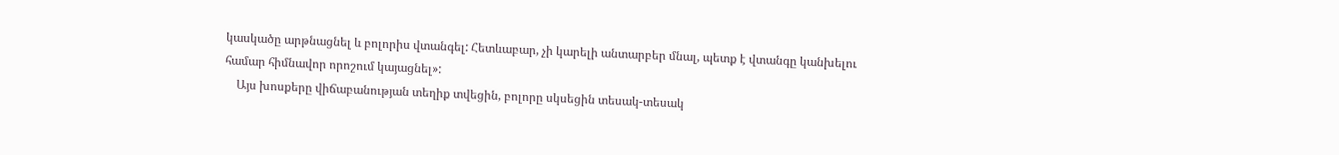կասկածը արթնացնել և բոլորիս վտանգել: Հետևաբար, չի կարելի անտարբեր մնալ, պետք է վտանգը կանխելու համար հիմնավոր որոշում կայացնել»:
    Այս խոսքերը վիճաբանության տեղիք տվեցին, բոլորը սկսեցին տեսակ-տեսակ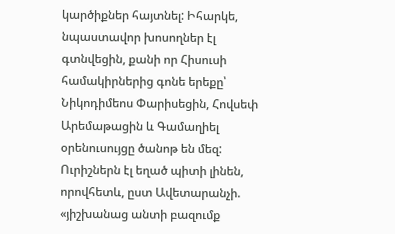կարծիքներ հայտնել: Իհարկե, նպաստավոր խոսողներ էլ գտնվեցին, քանի որ Հիսուսի համակիրներից գոնե երեքը՝ Նիկոդիմեոս Փարիսեցին, Հովսեփ Արեմաթացին և Գամաղիել օրենուսույցը ծանոթ են մեզ: Ուրիշներն էլ եղած պիտի լինեն, որովհետև, ըստ Ավետարանչի. «յիշխանաց անտի բազումք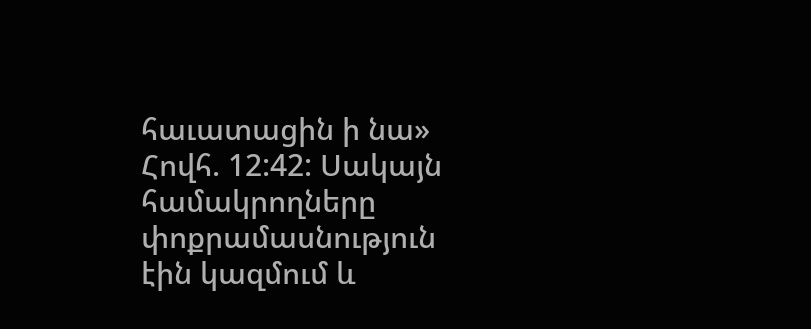հաւատացին ի նա» Հովհ. 12:42: Սակայն համակրողները փոքրամասնություն էին կազմում և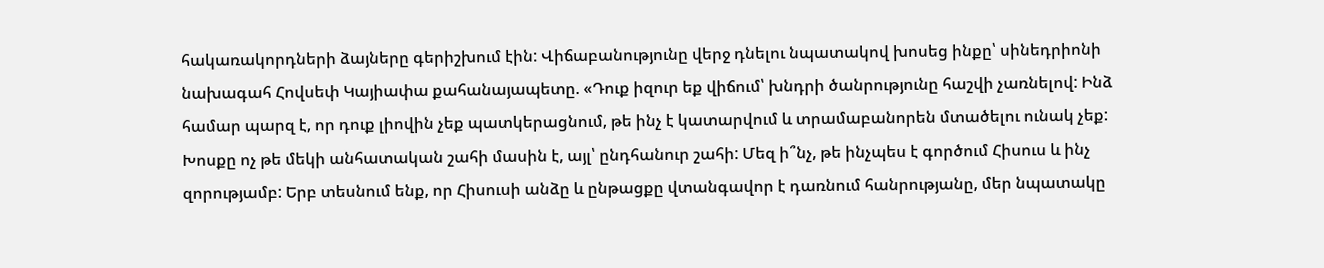հակառակորդների ձայները գերիշխում էին: Վիճաբանությունը վերջ դնելու նպատակով խոսեց ինքը՝ սինեդրիոնի նախագահ Հովսեփ Կայիափա քահանայապետը. «Դուք իզուր եք վիճում՝ խնդրի ծանրությունը հաշվի չառնելով: Ինձ համար պարզ է, որ դուք լիովին չեք պատկերացնում, թե ինչ է կատարվում և տրամաբանորեն մտածելու ունակ չեք: Խոսքը ոչ թե մեկի անհատական շահի մասին է, այլ՝ ընդհանուր շահի: Մեզ ի՞նչ, թե ինչպես է գործում Հիսուս և ինչ զորությամբ: Երբ տեսնում ենք, որ Հիսուսի անձը և ընթացքը վտանգավոր է դառնում հանրությանը, մեր նպատակը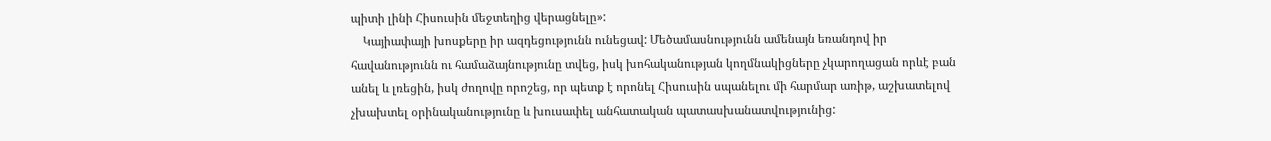պիտի լինի Հիսուսին մեջտեղից վերացնելը»:
    Կայիափայի խոսքերը իր ազդեցությունն ունեցավ: Մեծամասնությունն ամենայն եռանդով իր հավանությունն ու համաձայնությունը տվեց, իսկ խոհականության կողմնակիցները չկարողացան որևէ բան անել և լռեցին, իսկ ժողովը որոշեց, որ պետք է որոնել Հիսուսին սպանելու մի հարմար առիթ, աշխատելով չխախտել օրինականությունը և խուսափել անհատական պատասխանատվությունից: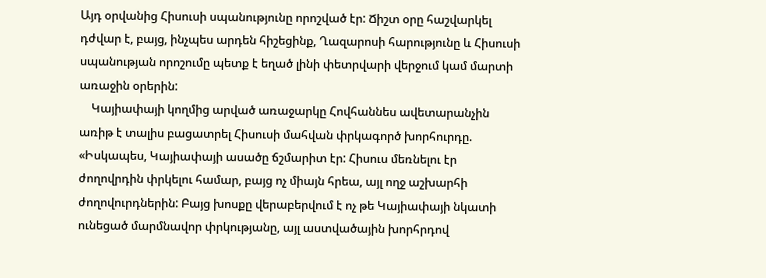Այդ օրվանից Հիսուսի սպանությունը որոշված էր: Ճիշտ օրը հաշվարկել դժվար է, բայց, ինչպես արդեն հիշեցինք, Ղազարոսի հարությունը և Հիսուսի սպանության որոշումը պետք է եղած լինի փետրվարի վերջում կամ մարտի առաջին օրերին:
    Կայիափայի կողմից արված առաջարկը Հովհաննես ավետարանչին առիթ է տալիս բացատրել Հիսուսի մահվան փրկագործ խորհուրդը. «Իսկապես, Կայիափայի ասածը ճշմարիտ էր: Հիսուս մեռնելու էր ժողովրդին փրկելու համար, բայց ոչ միայն հրեա, այլ ողջ աշխարհի ժողովուրդներին: Բայց խոսքը վերաբերվում է ոչ թե Կայիափայի նկատի ունեցած մարմնավոր փրկությանը, այլ աստվածային խորհրդով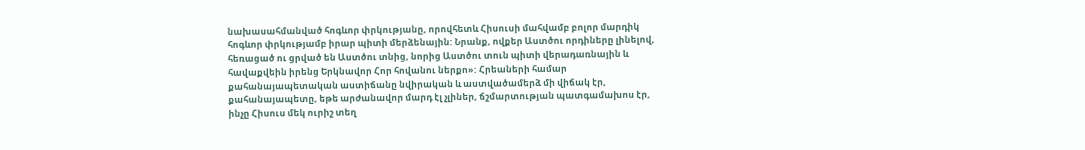նախասահմանված հոգևոր փրկությանը, որովհետև Հիսուսի մահվամբ բոլոր մարդիկ հոգևոր փրկությամբ իրար պիտի մերձենային: Նրանք, ովքեր Աստծու որդիները լինելով, հեռացած ու ցրված են Աստծու տնից, նորից Աստծու տուն պիտի վերադառնային և հավաքվեին իրենց Երկնավոր Հոր հովանու ներքո»: Հրեաների համար քահանայապետական աստիճանը նվիրական և աստվածամերձ մի վիճակ էր, քահանայապետը, եթե արժանավոր մարդ էլ չլիներ, ճշմարտության պատգամախոս էր, ինչը Հիսուս մեկ ուրիշ տեղ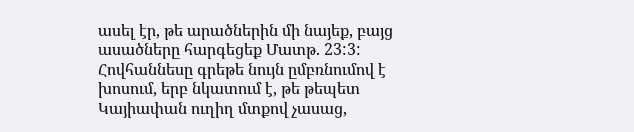ասել էր, թե արածներին մի նայեք, բայց ասածները հարգեցեք Մատթ. 23:3: Հովհաննեսը գրեթե նույն ըմբռնումով է խոսում, երբ նկատում է, թե թեպետ Կայիափան ուղիղ մտքով չասաց,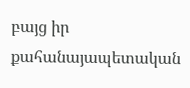բայց իր քահանայապետական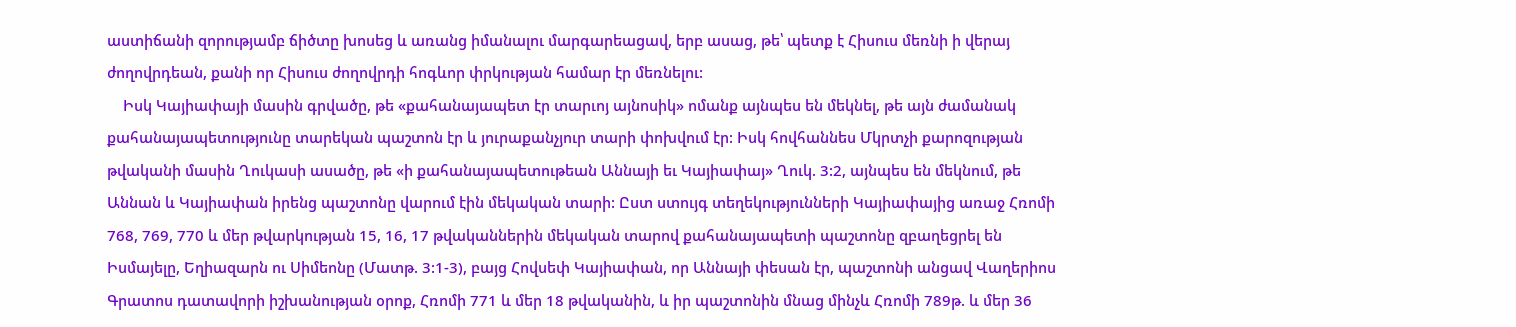աստիճանի զորությամբ ճիծտը խոսեց և առանց իմանալու մարգարեացավ, երբ ասաց, թե՝ պետք է Հիսուս մեռնի ի վերայ ժողովրդեան, քանի որ Հիսուս ժողովրդի հոգևոր փրկության համար էր մեռնելու:
    Իսկ Կայիափայի մասին գրվածը, թե «քահանայապետ էր տարւոյ այնոսիկ» ոմանք այնպես են մեկնել, թե այն ժամանակ քահանայապետությունը տարեկան պաշտոն էր և յուրաքանչյուր տարի փոխվում էր: Իսկ հովհաննես Մկրտչի քարոզության թվականի մասին Ղուկասի ասածը, թե «ի քահանայապետութեան Աննայի եւ Կայիափայ» Ղուկ. 3:2, այնպես են մեկնում, թե Աննան և Կայիափան իրենց պաշտոնը վարում էին մեկական տարի: Ըստ ստույգ տեղեկությունների Կայիափայից առաջ Հռոմի 768, 769, 770 և մեր թվարկության 15, 16, 17 թվականներին մեկական տարով քահանայապետի պաշտոնը զբաղեցրել են Իսմայելը, Եղիազարն ու Սիմեոնը (Մատթ. 3:1-3), բայց Հովսեփ Կայիափան, որ Աննայի փեսան էր, պաշտոնի անցավ Վաղերիոս Գրատոս դատավորի իշխանության օրոք, Հռոմի 771 և մեր 18 թվականին, և իր պաշտոնին մնաց մինչև Հռոմի 789թ. և մեր 36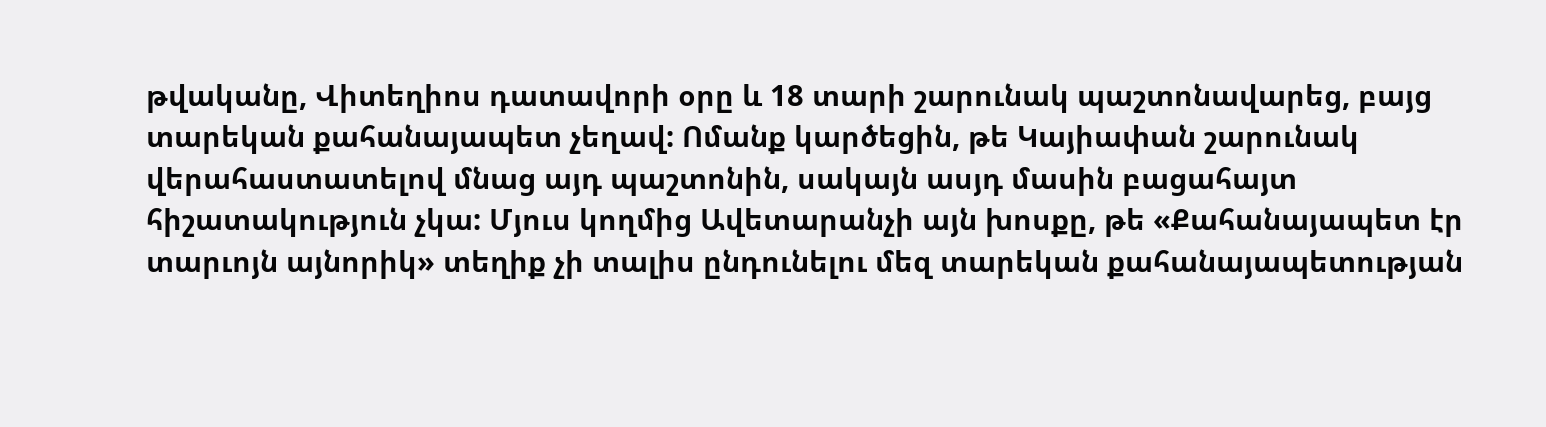թվականը, Վիտեղիոս դատավորի օրը և 18 տարի շարունակ պաշտոնավարեց, բայց տարեկան քահանայապետ չեղավ: Ոմանք կարծեցին, թե Կայիափան շարունակ վերահաստատելով մնաց այդ պաշտոնին, սակայն ասյդ մասին բացահայտ հիշատակություն չկա: Մյուս կողմից Ավետարանչի այն խոսքը, թե «Քահանայապետ էր տարւոյն այնորիկ» տեղիք չի տալիս ընդունելու մեզ տարեկան քահանայապետության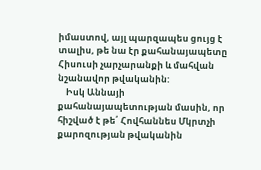իմաստով, այլ պարզապես ցույց է տալիս, թե նա էր քահանայապետը Հիսուսի չարչարանքի և մահվան նշանավոր թվականին:
    Իսկ Աննայի քահանայապետության մասին, որ հիշված է թե՛ Հովհաննես Մկրտչի քարոզության թվականին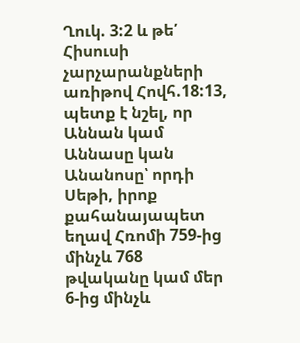Ղուկ. 3:2 և թե՛ Հիսուսի չարչարանքների առիթով Հովհ.18:13, պետք է նշել, որ Աննան կամ Աննասը կան Անանոսը՝ որդի Սեթի, իրոք քահանայապետ եղավ Հռոմի 759-ից մինչև 768 թվականը կամ մեր 6-ից մինչև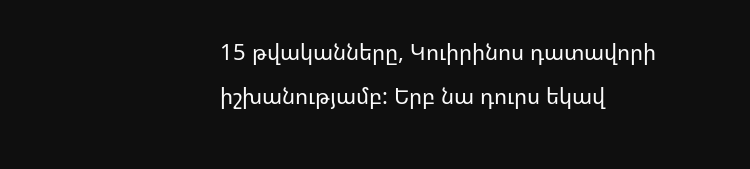15 թվականները, Կուիրինոս դատավորի իշխանությամբ: Երբ նա դուրս եկավ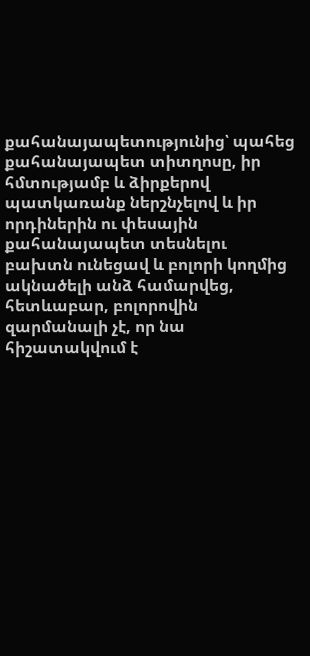քահանայապետությունից՝ պահեց քահանայապետ տիտղոսը, իր հմտությամբ և ձիրքերով պատկառանք ներշնչելով և իր որդիներին ու փեսային քահանայապետ տեսնելու բախտն ունեցավ և բոլորի կողմից ակնածելի անձ համարվեց, հետևաբար, բոլորովին զարմանալի չէ, որ նա հիշատակվում է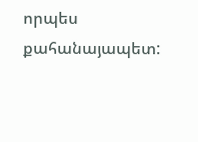որպես քահանայապետ: